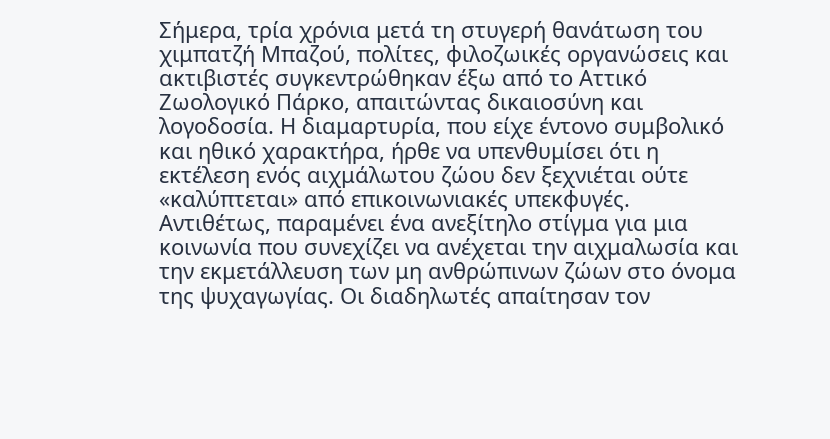Σήμερα, τρία χρόνια μετά τη στυγερή θανάτωση του χιμπατζή Μπαζού, πολίτες, φιλοζωικές οργανώσεις και ακτιβιστές συγκεντρώθηκαν έξω από το Αττικό Ζωολογικό Πάρκο, απαιτώντας δικαιοσύνη και λογοδοσία. Η διαμαρτυρία, που είχε έντονο συμβολικό και ηθικό χαρακτήρα, ήρθε να υπενθυμίσει ότι η εκτέλεση ενός αιχμάλωτου ζώου δεν ξεχνιέται ούτε «καλύπτεται» από επικοινωνιακές υπεκφυγές. Αντιθέτως, παραμένει ένα ανεξίτηλο στίγμα για μια κοινωνία που συνεχίζει να ανέχεται την αιχμαλωσία και την εκμετάλλευση των μη ανθρώπινων ζώων στο όνομα της ψυχαγωγίας. Οι διαδηλωτές απαίτησαν τον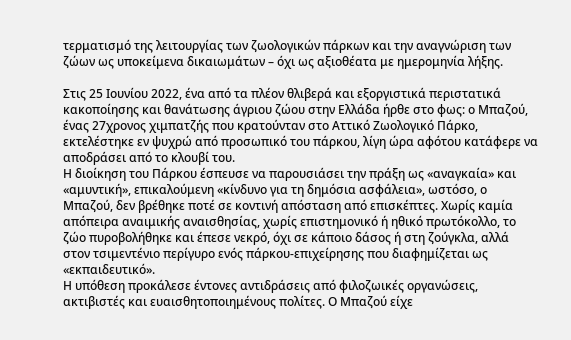τερματισμό της λειτουργίας των ζωολογικών πάρκων και την αναγνώριση των ζώων ως υποκείμενα δικαιωμάτων – όχι ως αξιοθέατα με ημερομηνία λήξης.

Στις 25 Ιουνίου 2022, ένα από τα πλέον θλιβερά και εξοργιστικά περιστατικά κακοποίησης και θανάτωσης άγριου ζώου στην Ελλάδα ήρθε στο φως: ο Μπαζού, ένας 27χρονος χιμπατζής που κρατούνταν στο Αττικό Ζωολογικό Πάρκο, εκτελέστηκε εν ψυχρώ από προσωπικό του πάρκου, λίγη ώρα αφότου κατάφερε να αποδράσει από το κλουβί του.
Η διοίκηση του Πάρκου έσπευσε να παρουσιάσει την πράξη ως «αναγκαία» και «αμυντική», επικαλούμενη «κίνδυνο για τη δημόσια ασφάλεια», ωστόσο, ο Μπαζού, δεν βρέθηκε ποτέ σε κοντινή απόσταση από επισκέπτες. Χωρίς καμία απόπειρα αναιμικής αναισθησίας, χωρίς επιστημονικό ή ηθικό πρωτόκολλο, το ζώο πυροβολήθηκε και έπεσε νεκρό, όχι σε κάποιο δάσος ή στη ζούγκλα, αλλά στον τσιμεντένιο περίγυρο ενός πάρκου-επιχείρησης που διαφημίζεται ως «εκπαιδευτικό».
Η υπόθεση προκάλεσε έντονες αντιδράσεις από φιλοζωικές οργανώσεις, ακτιβιστές και ευαισθητοποιημένους πολίτες. Ο Μπαζού είχε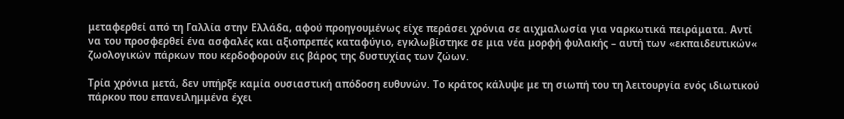μεταφερθεί από τη Γαλλία στην Ελλάδα, αφού προηγουμένως είχε περάσει χρόνια σε αιχμαλωσία για ναρκωτικά πειράματα. Αντί να του προσφερθεί ένα ασφαλές και αξιοπρεπές καταφύγιο, εγκλωβίστηκε σε μια νέα μορφή φυλακής – αυτή των «εκπαιδευτικών« ζωολογικών πάρκων που κερδοφορούν εις βάρος της δυστυχίας των ζώων.

Τρία χρόνια μετά, δεν υπήρξε καμία ουσιαστική απόδοση ευθυνών. Το κράτος κάλυψε με τη σιωπή του τη λειτουργία ενός ιδιωτικού πάρκου που επανειλημμένα έχει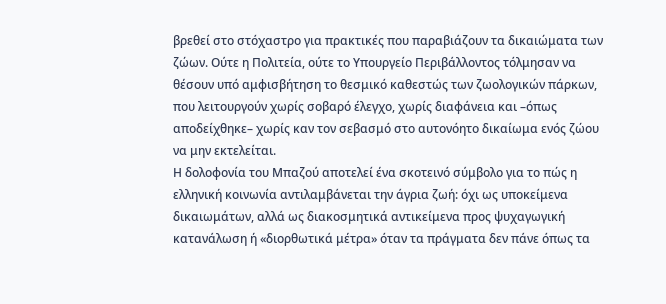βρεθεί στο στόχαστρο για πρακτικές που παραβιάζουν τα δικαιώματα των ζώων. Ούτε η Πολιτεία, ούτε το Υπουργείο Περιβάλλοντος τόλμησαν να θέσουν υπό αμφισβήτηση το θεσμικό καθεστώς των ζωολογικών πάρκων, που λειτουργούν χωρίς σοβαρό έλεγχο, χωρίς διαφάνεια και –όπως αποδείχθηκε– χωρίς καν τον σεβασμό στο αυτονόητο δικαίωμα ενός ζώου να μην εκτελείται.
Η δολοφονία του Μπαζού αποτελεί ένα σκοτεινό σύμβολο για το πώς η ελληνική κοινωνία αντιλαμβάνεται την άγρια ζωή: όχι ως υποκείμενα δικαιωμάτων, αλλά ως διακοσμητικά αντικείμενα προς ψυχαγωγική κατανάλωση ή «διορθωτικά μέτρα» όταν τα πράγματα δεν πάνε όπως τα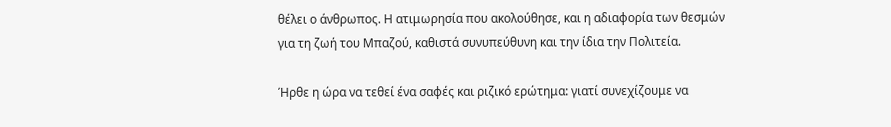θέλει ο άνθρωπος. Η ατιμωρησία που ακολούθησε, και η αδιαφορία των θεσμών για τη ζωή του Μπαζού, καθιστά συνυπεύθυνη και την ίδια την Πολιτεία.

Ήρθε η ώρα να τεθεί ένα σαφές και ριζικό ερώτημα: γιατί συνεχίζουμε να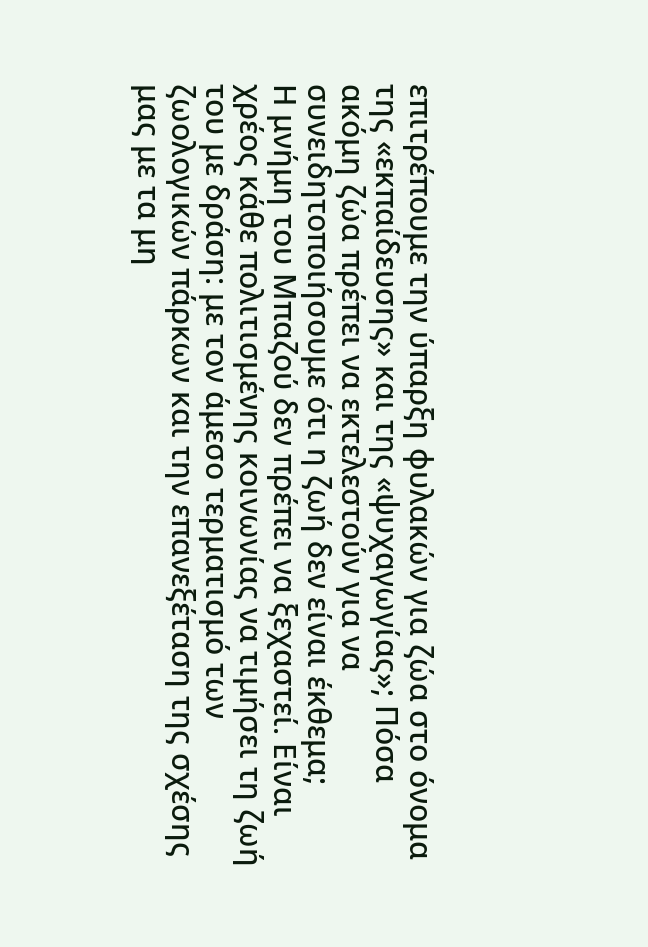επιτρέπουμε την ύπαρξη φυλακών για ζώα στο όνομα της «εκπαίδευσης» και της «ψυχαγωγίας»; Πόσα ακόμη ζώα πρέπει να εκτελεστούν για να συνειδητοποιήσουμε ότι η ζωή δεν είναι έκθεμα;
Η μνήμη του Μπαζού δεν πρέπει να ξεχαστεί. Είναι χρέος κάθε πολιτισμένης κοινωνίας να τιμήσει τη ζωή του με δράση: με τον άμεσο τερματισμό των ζωολογικών πάρκων και την επανεξέταση της σχέσης μας με τα μη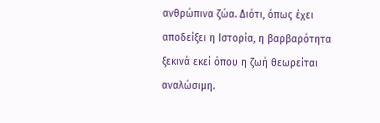ανθρώπινα ζώα. Διότι, όπως έχει αποδείξει η Ιστορία, η βαρβαρότητα ξεκινά εκεί όπου η ζωή θεωρείται αναλώσιμη.